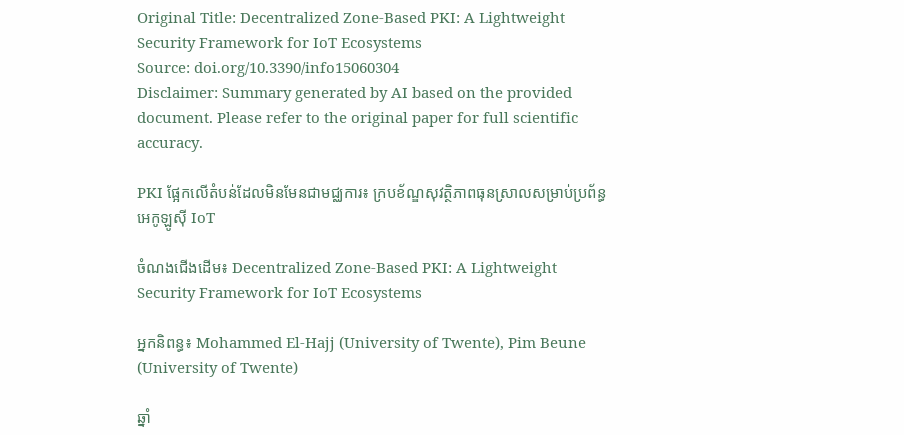Original Title: Decentralized Zone-Based PKI: A Lightweight Security Framework for IoT Ecosystems
Source: doi.org/10.3390/info15060304
Disclaimer: Summary generated by AI based on the provided document. Please refer to the original paper for full scientific accuracy.

PKI ផ្អែកលើតំបន់ដែលមិនមែនជាមជ្ឈការ៖ ក្របខ័ណ្ឌសុវត្ថិភាពធុនស្រាលសម្រាប់ប្រព័ន្ធអេកូឡូស៊ី IoT

ចំណងជើងដើម៖ Decentralized Zone-Based PKI: A Lightweight Security Framework for IoT Ecosystems

អ្នកនិពន្ធ៖ Mohammed El-Hajj (University of Twente), Pim Beune (University of Twente)

ឆ្នាំ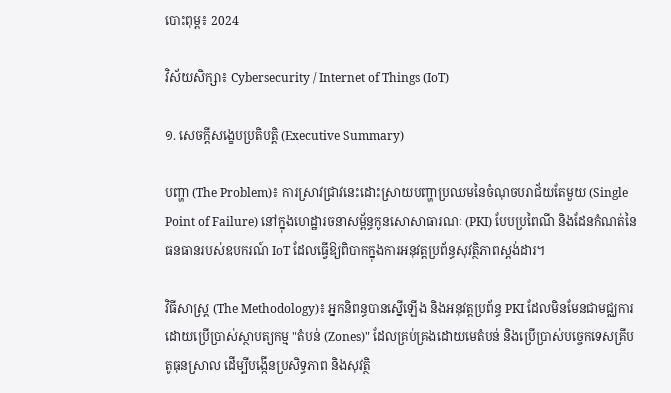បោះពុម្ព៖ 2024

វិស័យសិក្សា៖ Cybersecurity / Internet of Things (IoT)

១. សេចក្តីសង្ខេបប្រតិបត្តិ (Executive Summary)

បញ្ហា (The Problem)៖ ការស្រាវជ្រាវនេះដោះស្រាយបញ្ហាប្រឈមនៃចំណុចបរាជ័យតែមួយ (Single Point of Failure) នៅក្នុងហេដ្ឋារចនាសម្ព័ន្ធកូនសោសាធារណៈ (PKI) បែបប្រពៃណី និងដែនកំណត់នៃធនធានរបស់ឧបករណ៍ IoT ដែលធ្វើឱ្យពិបាកក្នុងការអនុវត្តប្រព័ន្ធសុវត្ថិភាពស្តង់ដារ។

វិធីសាស្ត្រ (The Methodology)៖ អ្នកនិពន្ធបានស្នើឡើង និងអនុវត្តប្រព័ន្ធ PKI ដែលមិនមែនជាមជ្ឈការ ដោយប្រើប្រាស់ស្ថាបត្យកម្ម "តំបន់ (Zones)" ដែលគ្រប់គ្រងដោយមេតំបន់ និងប្រើប្រាស់បច្ចេកទេសគ្រីបតូធុនស្រាល ដើម្បីបង្កើនប្រសិទ្ធភាព និងសុវត្ថិ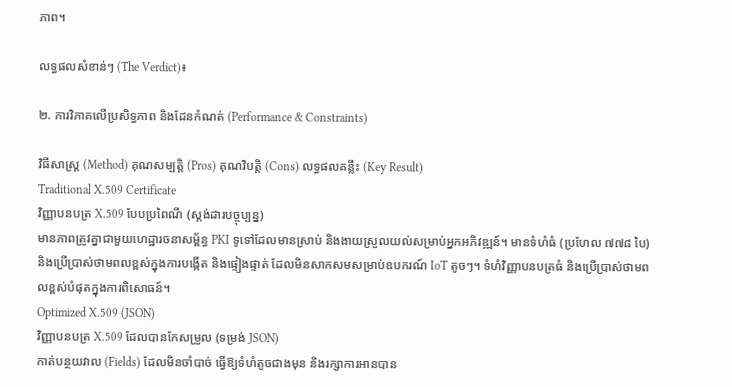ភាព។

លទ្ធផលសំខាន់ៗ (The Verdict)៖

២. ការវិភាគលើប្រសិទ្ធភាព និងដែនកំណត់ (Performance & Constraints)

វិធីសាស្ត្រ (Method) គុណសម្បត្តិ (Pros) គុណវិបត្តិ (Cons) លទ្ធផលគន្លឹះ (Key Result)
Traditional X.509 Certificate
វិញ្ញាបនបត្រ X.509 បែបប្រពៃណី (ស្តង់ដារបច្ចុប្បន្ន)
មានភាពត្រូវគ្នាជាមួយហេដ្ឋារចនាសម្ព័ន្ធ PKI ទូទៅដែលមានស្រាប់ និងងាយស្រួលយល់សម្រាប់អ្នកអភិវឌ្ឍន៍។ មានទំហំធំ (ប្រហែល ៧៧៨ បៃ) និងប្រើប្រាស់ថាមពលខ្ពស់ក្នុងការបង្កើត និងផ្ទៀងផ្ទាត់ ដែលមិនសាកសមសម្រាប់ឧបករណ៍ IoT តូចៗ។ ទំហំវិញ្ញាបនបត្រធំ និងប្រើប្រាស់ថាមពលខ្ពស់បំផុតក្នុងការពិសោធន៍។
Optimized X.509 (JSON)
វិញ្ញាបនបត្រ X.509 ដែលបានកែសម្រួល (ទម្រង់ JSON)
កាត់បន្ថយវាល (Fields) ដែលមិនចាំបាច់ ធ្វើឱ្យទំហំតូចជាងមុន និងរក្សាការអានបាន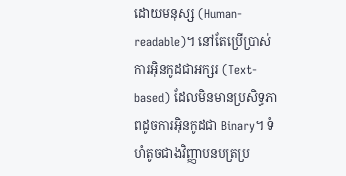ដោយមនុស្ស (Human-readable)។ នៅតែប្រើប្រាស់ការអ៊ិនកូដជាអក្សរ (Text-based) ដែលមិនមានប្រសិទ្ធភាពដូចការអ៊ិនកូដជា Binary។ ទំហំតូចជាងវិញ្ញាបនបត្រប្រ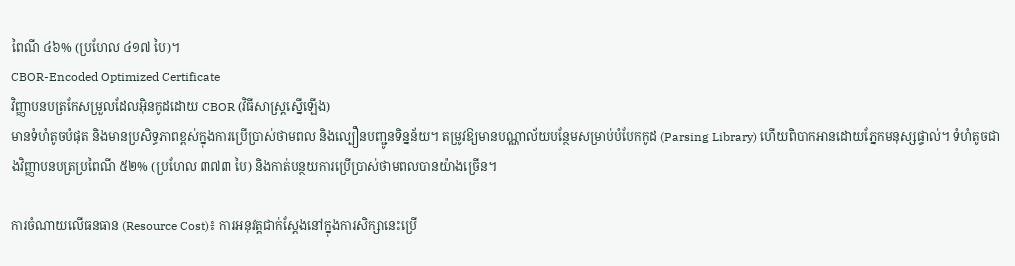ពៃណី ៤៦% (ប្រហែល ៤១៧ បៃ)។
CBOR-Encoded Optimized Certificate
វិញ្ញាបនបត្រកែសម្រួលដែលអ៊ិនកូដដោយ CBOR (វិធីសាស្ត្រស្នើឡើង)
មានទំហំតូចបំផុត និងមានប្រសិទ្ធភាពខ្ពស់ក្នុងការប្រើប្រាស់ថាមពល និងល្បឿនបញ្ជូនទិន្នន័យ។ តម្រូវឱ្យមានបណ្ណាល័យបន្ថែមសម្រាប់បំបែកកូដ (Parsing Library) ហើយពិបាកអានដោយភ្នែកមនុស្សផ្ទាល់។ ទំហំតូចជាងវិញ្ញាបនបត្រប្រពៃណី ៥២% (ប្រហែល ៣៧៣ បៃ) និងកាត់បន្ថយការប្រើប្រាស់ថាមពលបានយ៉ាងច្រើន។

ការចំណាយលើធនធាន (Resource Cost)៖ ការអនុវត្តជាក់ស្តែងនៅក្នុងការសិក្សានេះប្រើ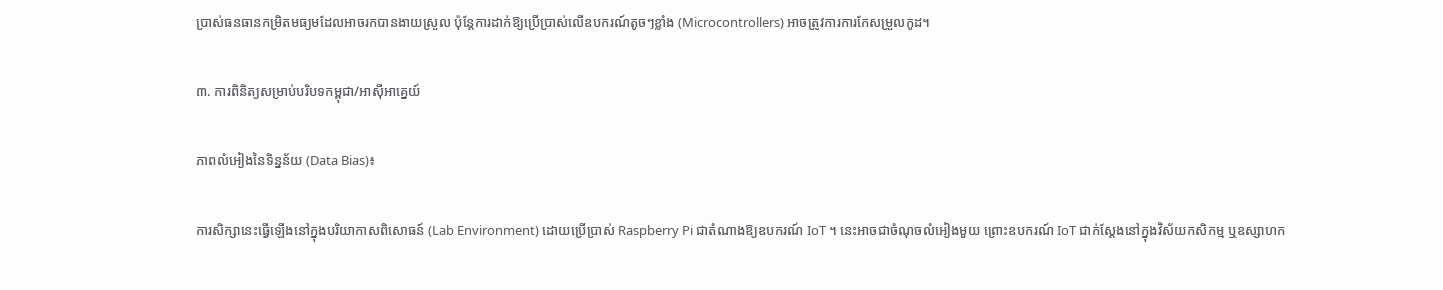ប្រាស់ធនធានកម្រិតមធ្យមដែលអាចរកបានងាយស្រួល ប៉ុន្តែការដាក់ឱ្យប្រើប្រាស់លើឧបករណ៍តូចៗខ្លាំង (Microcontrollers) អាចត្រូវការការកែសម្រួលកូដ។

៣. ការពិនិត្យសម្រាប់បរិបទកម្ពុជា/អាស៊ីអាគ្នេយ៍

ភាពលំអៀងនៃទិន្នន័យ (Data Bias)៖

ការសិក្សានេះធ្វើឡើងនៅក្នុងបរិយាកាសពិសោធន៍ (Lab Environment) ដោយប្រើប្រាស់ Raspberry Pi ជាតំណាងឱ្យឧបករណ៍ IoT ។ នេះអាចជាចំណុចលំអៀងមួយ ព្រោះឧបករណ៍ IoT ជាក់ស្តែងនៅក្នុងវិស័យកសិកម្ម ឬឧស្សាហក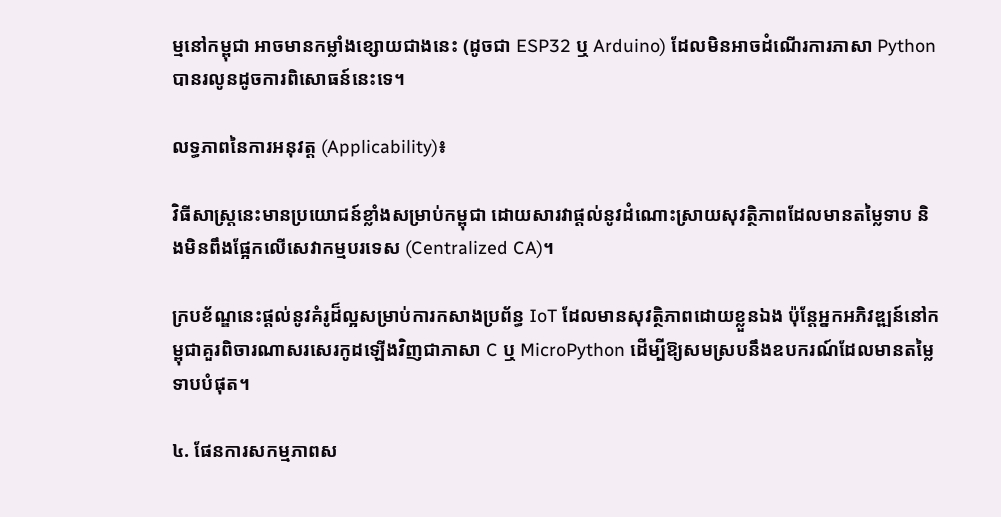ម្មនៅកម្ពុជា អាចមានកម្លាំងខ្សោយជាងនេះ (ដូចជា ESP32 ឬ Arduino) ដែលមិនអាចដំណើរការភាសា Python បានរលូនដូចការពិសោធន៍នេះទេ។

លទ្ធភាពនៃការអនុវត្ត (Applicability)៖

វិធីសាស្ត្រនេះមានប្រយោជន៍ខ្លាំងសម្រាប់កម្ពុជា ដោយសារវាផ្តល់នូវដំណោះស្រាយសុវត្ថិភាពដែលមានតម្លៃទាប និងមិនពឹងផ្អែកលើសេវាកម្មបរទេស (Centralized CA)។

ក្របខ័ណ្ឌនេះផ្តល់នូវគំរូដ៏ល្អសម្រាប់ការកសាងប្រព័ន្ធ IoT ដែលមានសុវត្ថិភាពដោយខ្លួនឯង ប៉ុន្តែអ្នកអភិវឌ្ឍន៍នៅកម្ពុជាគួរពិចារណាសរសេរកូដឡើងវិញជាភាសា C ឬ MicroPython ដើម្បីឱ្យសមស្របនឹងឧបករណ៍ដែលមានតម្លៃទាបបំផុត។

៤. ផែនការសកម្មភាពស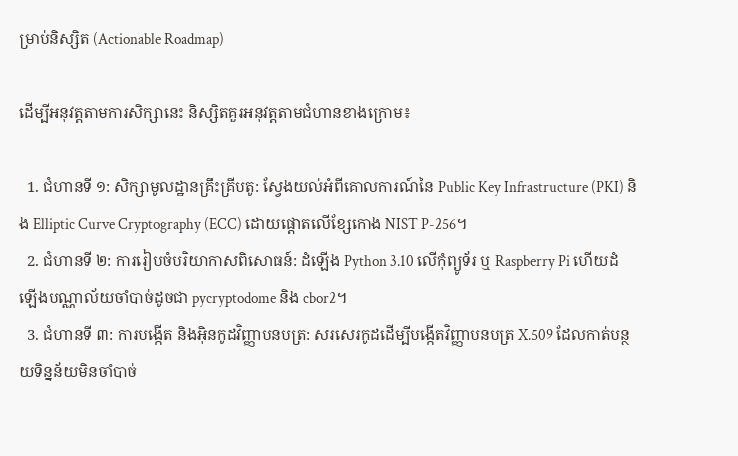ម្រាប់និស្សិត (Actionable Roadmap)

ដើម្បីអនុវត្តតាមការសិក្សានេះ និស្សិតគួរអនុវត្តតាមជំហានខាងក្រោម៖

  1. ជំហានទី ១: សិក្សាមូលដ្ឋានគ្រឹះគ្រីបតូ: ស្វែងយល់អំពីគោលការណ៍នៃ Public Key Infrastructure (PKI) និង Elliptic Curve Cryptography (ECC) ដោយផ្តោតលើខ្សែកោង NIST P-256។
  2. ជំហានទី ២: ការរៀបចំបរិយាកាសពិសោធន៍: ដំឡើង Python 3.10 លើកុំព្យូទ័រ ឬ Raspberry Pi ហើយដំឡើងបណ្ណាល័យចាំបាច់ដូចជា pycryptodome និង cbor2។
  3. ជំហានទី ៣: ការបង្កើត និងអ៊ិនកូដវិញ្ញាបនបត្រ: សរសេរកូដដើម្បីបង្កើតវិញ្ញាបនបត្រ X.509 ដែលកាត់បន្ថយទិន្នន័យមិនចាំបាច់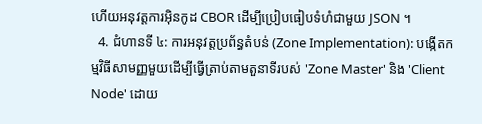ហើយអនុវត្តការអ៊ិនកូដ CBOR ដើម្បីប្រៀបធៀបទំហំជាមួយ JSON ។
  4. ជំហានទី ៤: ការអនុវត្តប្រព័ន្ធតំបន់ (Zone Implementation): បង្កើតកម្មវិធីសាមញ្ញមួយដើម្បីធ្វើត្រាប់តាមតួនាទីរបស់ 'Zone Master' និង 'Client Node' ដោយ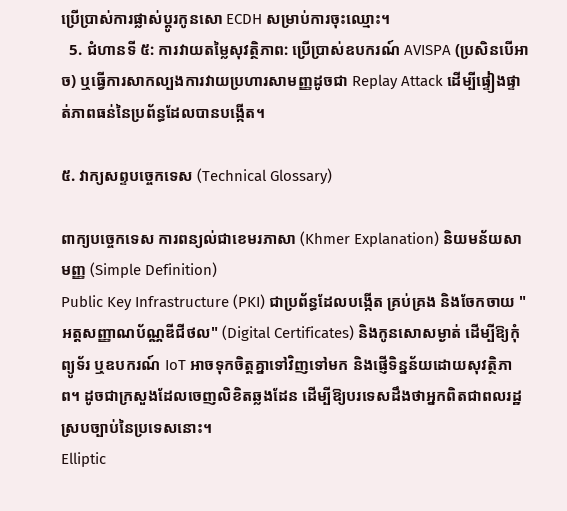ប្រើប្រាស់ការផ្លាស់ប្តូរកូនសោ ECDH សម្រាប់ការចុះឈ្មោះ។
  5. ជំហានទី ៥: ការវាយតម្លៃសុវត្ថិភាព: ប្រើប្រាស់ឧបករណ៍ AVISPA (ប្រសិនបើអាច) ឬធ្វើការសាកល្បងការវាយប្រហារសាមញ្ញដូចជា Replay Attack ដើម្បីផ្ទៀងផ្ទាត់ភាពធន់នៃប្រព័ន្ធដែលបានបង្កើត។

៥. វាក្យសព្ទបច្ចេកទេស (Technical Glossary)

ពាក្យបច្ចេកទេស ការពន្យល់ជាខេមរភាសា (Khmer Explanation) និយមន័យសាមញ្ញ (Simple Definition)
Public Key Infrastructure (PKI) ជាប្រព័ន្ធដែលបង្កើត គ្រប់គ្រង និងចែកចាយ "អត្តសញ្ញាណប័ណ្ណឌីជីថល" (Digital Certificates) និងកូនសោសម្ងាត់ ដើម្បីឱ្យកុំព្យូទ័រ ឬឧបករណ៍ IoT អាចទុកចិត្តគ្នាទៅវិញទៅមក និងផ្ញើទិន្នន័យដោយសុវត្ថិភាព។ ដូចជាក្រសួងដែលចេញលិខិតឆ្លងដែន ដើម្បីឱ្យបរទេសដឹងថាអ្នកពិតជាពលរដ្ឋស្របច្បាប់នៃប្រទេសនោះ។
Elliptic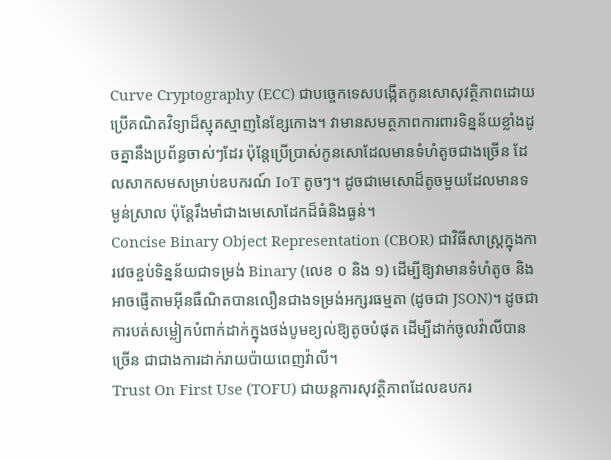Curve Cryptography (ECC) ជាបច្ចេកទេសបង្កើតកូនសោសុវត្ថិភាពដោយប្រើគណិតវិទ្យាដ៏ស្មុគស្មាញនៃខ្សែកោង។ វាមានសមត្ថភាពការពារទិន្នន័យខ្លាំងដូចគ្នានឹងប្រព័ន្ធចាស់ៗដែរ ប៉ុន្តែប្រើប្រាស់កូនសោដែលមានទំហំតូចជាងច្រើន ដែលសាកសមសម្រាប់ឧបករណ៍ IoT តូចៗ។ ដូចជាមេសោដ៏តូចមួយដែលមានទម្ងន់ស្រាល ប៉ុន្តែរឹងមាំជាងមេសោដែកដ៏ធំនិងធ្ងន់។
Concise Binary Object Representation (CBOR) ជាវិធីសាស្ត្រក្នុងការវេចខ្ចប់ទិន្នន័យជាទម្រង់ Binary (លេខ ០ និង ១) ដើម្បីឱ្យវាមានទំហំតូច និងអាចផ្ញើតាមអ៊ីនធឺណិតបានលឿនជាងទម្រង់អក្សរធម្មតា (ដូចជា JSON)។ ដូចជាការបត់សម្លៀកបំពាក់ដាក់ក្នុងថង់បូមខ្យល់ឱ្យតូចបំផុត ដើម្បីដាក់ចូលវ៉ាលីបានច្រើន ជាជាងការដាក់រាយប៉ាយពេញវ៉ាលី។
Trust On First Use (TOFU) ជាយន្តការសុវត្ថិភាពដែលឧបករ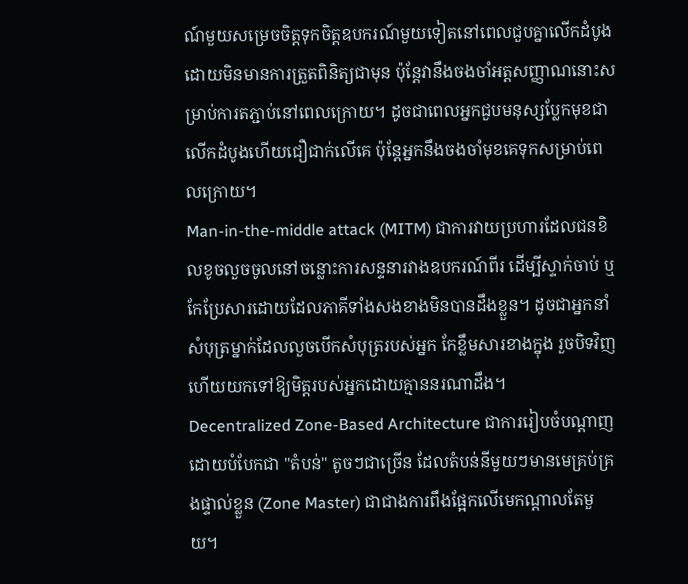ណ៍មួយសម្រេចចិត្តទុកចិត្តឧបករណ៍មួយទៀតនៅពេលជួបគ្នាលើកដំបូងដោយមិនមានការត្រួតពិនិត្យជាមុន ប៉ុន្តែវានឹងចងចាំអត្តសញ្ញាណនោះសម្រាប់ការតភ្ជាប់នៅពេលក្រោយ។ ដូចជាពេលអ្នកជួបមនុស្សប្លែកមុខជាលើកដំបូងហើយជឿជាក់លើគេ ប៉ុន្តែអ្នកនឹងចងចាំមុខគេទុកសម្រាប់ពេលក្រោយ។
Man-in-the-middle attack (MITM) ជាការវាយប្រហារដែលជនខិលខូចលួចចូលនៅចន្លោះការសន្ទនារវាងឧបករណ៍ពីរ ដើម្បីស្ទាក់ចាប់ ឬកែប្រែសារដោយដែលភាគីទាំងសងខាងមិនបានដឹងខ្លួន។ ដូចជាអ្នកនាំសំបុត្រម្នាក់ដែលលួចបើកសំបុត្ររបស់អ្នក កែខ្លឹមសារខាងក្នុង រួចបិទវិញហើយយកទៅឱ្យមិត្តរបស់អ្នកដោយគ្មាននរណាដឹង។
Decentralized Zone-Based Architecture ជាការរៀបចំបណ្តាញដោយបំបែកជា "តំបន់" តូចៗជាច្រើន ដែលតំបន់នីមួយៗមានមេគ្រប់គ្រងផ្ទាល់ខ្លួន (Zone Master) ជាជាងការពឹងផ្អែកលើមេកណ្តាលតែមួយ។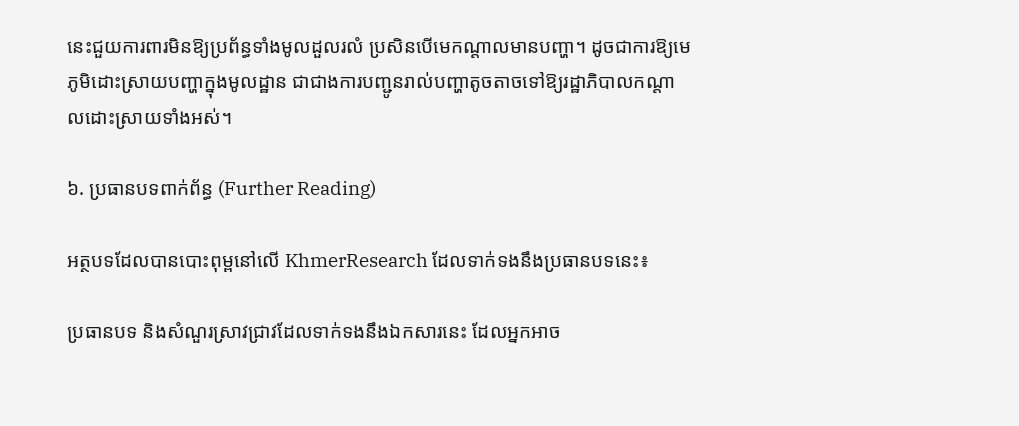នេះជួយការពារមិនឱ្យប្រព័ន្ធទាំងមូលដួលរលំ ប្រសិនបើមេកណ្តាលមានបញ្ហា។ ដូចជាការឱ្យមេភូមិដោះស្រាយបញ្ហាក្នុងមូលដ្ឋាន ជាជាងការបញ្ជូនរាល់បញ្ហាតូចតាចទៅឱ្យរដ្ឋាភិបាលកណ្តាលដោះស្រាយទាំងអស់។

៦. ប្រធានបទពាក់ព័ន្ធ (Further Reading)

អត្ថបទដែលបានបោះពុម្ពនៅលើ KhmerResearch ដែលទាក់ទងនឹងប្រធានបទនេះ៖

ប្រធានបទ និងសំណួរស្រាវជ្រាវដែលទាក់ទងនឹងឯកសារនេះ ដែលអ្នកអាច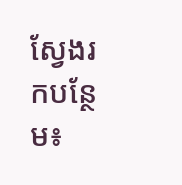ស្វែងរកបន្ថែម៖